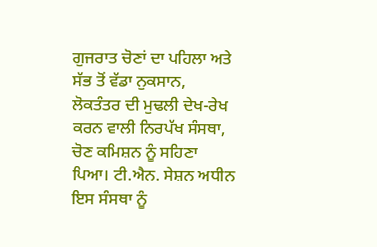ਗੁਜਰਾਤ ਚੋਣਾਂ ਦਾ ਪਹਿਲਾ ਅਤੇ ਸੱਭ ਤੋਂ ਵੱਡਾ ਨੁਕਸਾਨ, ਲੋਕਤੰਤਰ ਦੀ ਮੁਢਲੀ ਦੇਖ-ਰੇਖ ਕਰਨ ਵਾਲੀ ਨਿਰਪੱਖ ਸੰਸਥਾ, ਚੋਣ ਕਮਿਸ਼ਨ ਨੂੰ ਸਹਿਣਾ ਪਿਆ। ਟੀ.ਐਨ. ਸੇਸ਼ਨ ਅਧੀਨ ਇਸ ਸੰਸਥਾ ਨੂੰ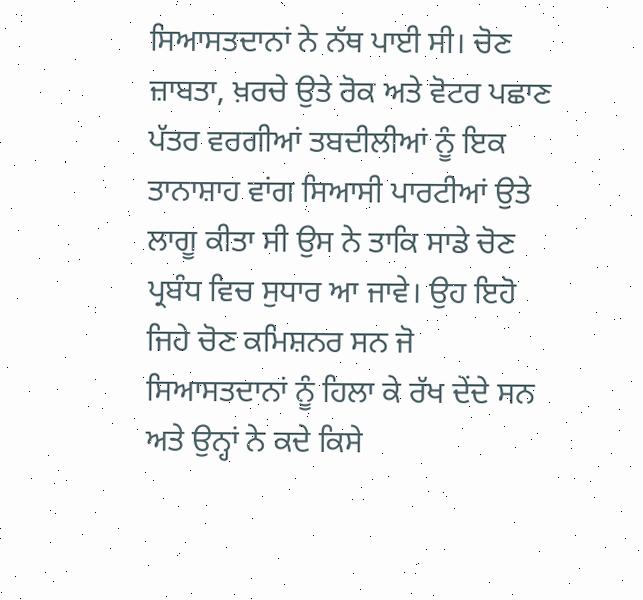ਸਿਆਸਤਦਾਨਾਂ ਨੇ ਨੱਥ ਪਾਈ ਸੀ। ਚੋਣ ਜ਼ਾਬਤਾ, ਖ਼ਰਚੇ ਉਤੇ ਰੋਕ ਅਤੇ ਵੋਟਰ ਪਛਾਣ ਪੱਤਰ ਵਰਗੀਆਂ ਤਬਦੀਲੀਆਂ ਨੂੰ ਇਕ ਤਾਨਾਸ਼ਾਹ ਵਾਂਗ ਸਿਆਸੀ ਪਾਰਟੀਆਂ ਉਤੇ ਲਾਗੂ ਕੀਤਾ ਸੀ ਉਸ ਨੇ ਤਾਕਿ ਸਾਡੇ ਚੋਣ ਪ੍ਰਬੰਧ ਵਿਚ ਸੁਧਾਰ ਆ ਜਾਵੇ। ਉਹ ਇਹੋ ਜਿਹੇ ਚੋਣ ਕਮਿਸ਼ਨਰ ਸਨ ਜੋ ਸਿਆਸਤਦਾਨਾਂ ਨੂੰ ਹਿਲਾ ਕੇ ਰੱਖ ਦੇਂਦੇ ਸਨ ਅਤੇ ਉਨ੍ਹਾਂ ਨੇ ਕਦੇ ਕਿਸੇ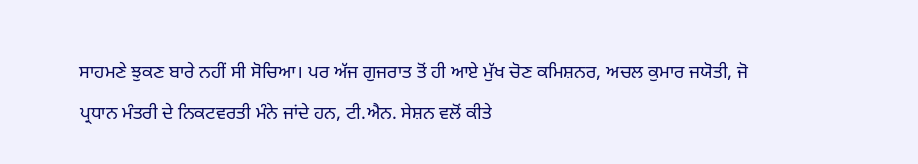ਸਾਹਮਣੇ ਝੁਕਣ ਬਾਰੇ ਨਹੀਂ ਸੀ ਸੋਚਿਆ। ਪਰ ਅੱਜ ਗੁਜਰਾਤ ਤੋਂ ਹੀ ਆਏ ਮੁੱਖ ਚੋਣ ਕਮਿਸ਼ਨਰ, ਅਚਲ ਕੁਮਾਰ ਜਯੋਤੀ, ਜੋ ਪ੍ਰਧਾਨ ਮੰਤਰੀ ਦੇ ਨਿਕਟਵਰਤੀ ਮੰਨੇ ਜਾਂਦੇ ਹਨ, ਟੀ.ਐਨ. ਸੇਸ਼ਨ ਵਲੋਂ ਕੀਤੇ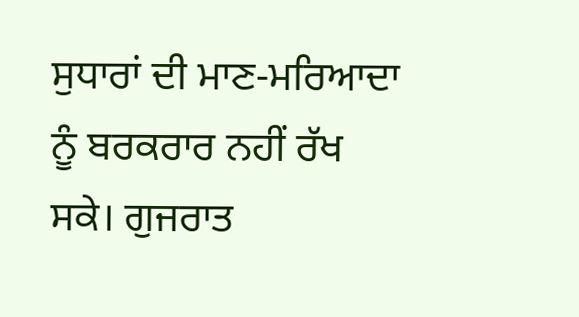ਸੁਧਾਰਾਂ ਦੀ ਮਾਣ-ਮਰਿਆਦਾ ਨੂੰ ਬਰਕਰਾਰ ਨਹੀਂ ਰੱਖ ਸਕੇ। ਗੁਜਰਾਤ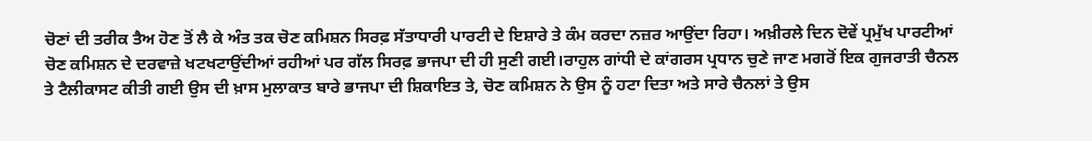ਚੋਣਾਂ ਦੀ ਤਰੀਕ ਤੈਅ ਹੋਣ ਤੋਂ ਲੈ ਕੇ ਅੰਤ ਤਕ ਚੋਣ ਕਮਿਸ਼ਨ ਸਿਰਫ਼ ਸੱਤਾਧਾਰੀ ਪਾਰਟੀ ਦੇ ਇਸ਼ਾਰੇ ਤੇ ਕੰਮ ਕਰਦਾ ਨਜ਼ਰ ਆਉਂਦਾ ਰਿਹਾ। ਅਖ਼ੀਰਲੇ ਦਿਨ ਦੋਵੇਂ ਪ੍ਰਮੁੱਖ ਪਾਰਟੀਆਂ ਚੋਣ ਕਮਿਸ਼ਨ ਦੇ ਦਰਵਾਜ਼ੇ ਖਟਖਟਾਉਂਦੀਆਂ ਰਹੀਆਂ ਪਰ ਗੱਲ ਸਿਰਫ਼ ਭਾਜਪਾ ਦੀ ਹੀ ਸੁਣੀ ਗਈ।ਰਾਹੁਲ ਗਾਂਧੀ ਦੇ ਕਾਂਗਰਸ ਪ੍ਰਧਾਨ ਚੁਣੇ ਜਾਣ ਮਗਰੋਂ ਇਕ ਗੁਜਰਾਤੀ ਚੈਨਲ ਤੇ ਟੈਲੀਕਾਸਟ ਕੀਤੀ ਗਈ ਉਸ ਦੀ ਖ਼ਾਸ ਮੁਲਾਕਾਤ ਬਾਰੇ ਭਾਜਪਾ ਦੀ ਸ਼ਿਕਾਇਤ ਤੇ, ਚੋਣ ਕਮਿਸ਼ਨ ਨੇ ਉਸ ਨੂੰ ਹਟਾ ਦਿਤਾ ਅਤੇ ਸਾਰੇ ਚੈਨਲਾਂ ਤੇ ਉਸ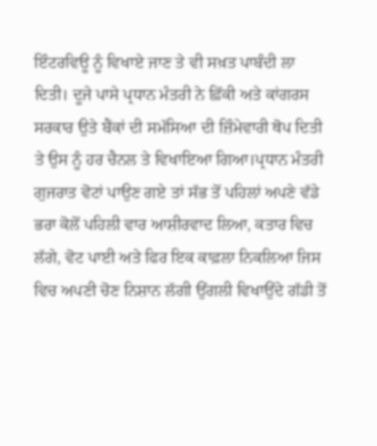ਇੰਟਰਵਿਊ ਨੂੰ ਵਿਖਾਏ ਜਾਣ ਤੇ ਵੀ ਸਖ਼ਤ ਪਾਬੰਦੀ ਲਾ ਦਿਤੀ। ਦੂਜੇ ਪਾਸੇ ਪ੍ਰਧਾਨ ਮੰਤਰੀ ਨੇ ਫ਼ਿੱਕੀ ਅਤੇ ਕਾਂਗਰਸ ਸਰਕਾਰ ਉਤੇ ਬੈਂਕਾਂ ਦੀ ਸਮੱਸਿਆ ਦੀ ਜ਼ਿੰਮੇਵਾਰੀ ਥੋਪ ਦਿਤੀ ਤੇ ਉਸ ਨੂੰ ਹਰ ਚੈਨਲ ਤੇ ਵਿਖਾਇਆ ਗਿਆ।ਪ੍ਰਧਾਨ ਮੰਤਰੀ ਗੁਜਰਾਤ ਵੋਟਾਂ ਪਾਉਣ ਗਏ ਤਾਂ ਸੱਭ ਤੋਂ ਪਹਿਲਾਂ ਅਪਣੇ ਵੱਡੇ ਭਰਾ ਕੋਲੋਂ ਪਹਿਲੀ ਵਾਰ ਆਸ਼ੀਰਵਾਦ ਲਿਆ, ਕਤਾਰ ਵਿਚ ਲੱਗੇ, ਵੋਟ ਪਾਈ ਅਤੇ ਫਿਰ ਇਕ ਕਾਫ਼ਲਾ ਨਿਕਲਿਆ ਜਿਸ ਵਿਚ ਅਪਣੀ ਚੋਣ ਨਿਸ਼ਾਨ ਲੱਗੀ ਉਂਗਲੀ ਵਿਖਾਉਂਦੇ ਗੱਡੀ ਤੋਂ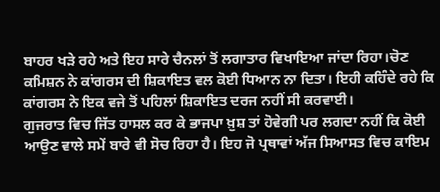ਬਾਹਰ ਖੜੇ ਰਹੇ ਅਤੇ ਇਹ ਸਾਰੇ ਚੈਨਲਾਂ ਤੋਂ ਲਗਾਤਾਰ ਵਿਖਾਇਆ ਜਾਂਦਾ ਰਿਹਾ।ਚੋਣ ਕਮਿਸ਼ਨ ਨੇ ਕਾਂਗਰਸ ਦੀ ਸ਼ਿਕਾਇਤ ਵਲ ਕੋਈ ਧਿਆਨ ਨਾ ਦਿਤਾ। ਇਹੀ ਕਹਿੰਦੇ ਰਹੇ ਕਿ ਕਾਂਗਰਸ ਨੇ ਇਕ ਵਜੇ ਤੋਂ ਪਹਿਲਾਂ ਸ਼ਿਕਾਇਤ ਦਰਜ ਨਹੀਂ ਸੀ ਕਰਵਾਈ।
ਗੁਜਰਾਤ ਵਿਚ ਜਿੱਤ ਹਾਸਲ ਕਰ ਕੇ ਭਾਜਪਾ ਖ਼ੁਸ਼ ਤਾਂ ਹੋਵੇਗੀ ਪਰ ਲਗਦਾ ਨਹੀਂ ਕਿ ਕੋਈ ਆਉਣ ਵਾਲੇ ਸਮੇਂ ਬਾਰੇ ਵੀ ਸੋਚ ਰਿਹਾ ਹੈ। ਇਹ ਜੋ ਪ੍ਰਥਾਵਾਂ ਅੱਜ ਸਿਆਸਤ ਵਿਚ ਕਾਇਮ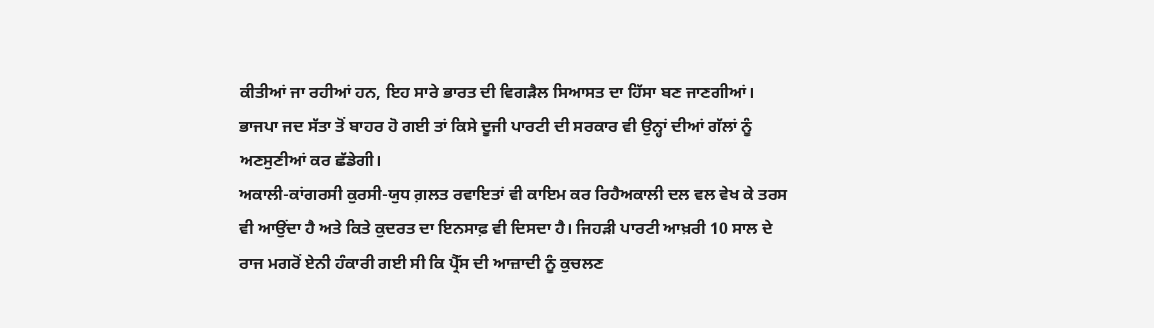ਕੀਤੀਆਂ ਜਾ ਰਹੀਆਂ ਹਨ, ਇਹ ਸਾਰੇ ਭਾਰਤ ਦੀ ਵਿਗੜੈਲ ਸਿਆਸਤ ਦਾ ਹਿੱਸਾ ਬਣ ਜਾਣਗੀਆਂ। ਭਾਜਪਾ ਜਦ ਸੱਤਾ ਤੋਂ ਬਾਹਰ ਹੋ ਗਈ ਤਾਂ ਕਿਸੇ ਦੂਜੀ ਪਾਰਟੀ ਦੀ ਸਰਕਾਰ ਵੀ ਉਨ੍ਹਾਂ ਦੀਆਂ ਗੱਲਾਂ ਨੂੰ ਅਣਸੁਣੀਆਂ ਕਰ ਛੱਡੇਗੀ।
ਅਕਾਲੀ-ਕਾਂਗਰਸੀ ਕੁਰਸੀ-ਯੁਧ ਗ਼ਲਤ ਰਵਾਇਤਾਂ ਵੀ ਕਾਇਮ ਕਰ ਰਿਹੈਅਕਾਲੀ ਦਲ ਵਲ ਵੇਖ ਕੇ ਤਰਸ ਵੀ ਆਉਂਦਾ ਹੈ ਅਤੇ ਕਿਤੇ ਕੁਦਰਤ ਦਾ ਇਨਸਾਫ਼ ਵੀ ਦਿਸਦਾ ਹੈ। ਜਿਹੜੀ ਪਾਰਟੀ ਆਖ਼ਰੀ 10 ਸਾਲ ਦੇ ਰਾਜ ਮਗਰੋਂ ਏਨੀ ਹੰਕਾਰੀ ਗਈ ਸੀ ਕਿ ਪ੍ਰੈੱਸ ਦੀ ਆਜ਼ਾਦੀ ਨੂੰ ਕੁਚਲਣ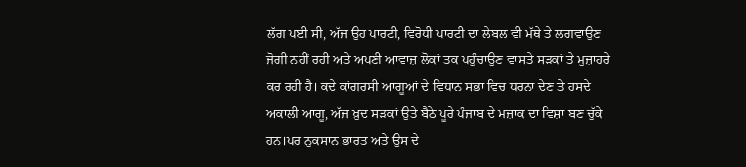ਲੱਗ ਪਈ ਸੀ, ਅੱਜ ਉਹ ਪਾਰਟੀ, ਵਿਰੋਧੀ ਪਾਰਟੀ ਦਾ ਲੇਬਲ ਵੀ ਮੱਥੇ ਤੇ ਲਗਵਾਉਣ ਜੋਗੀ ਨਹੀਂ ਰਹੀ ਅਤੇ ਅਪਣੀ ਆਵਾਜ਼ ਲੋਕਾਂ ਤਕ ਪਹੁੰਚਾਉਣ ਵਾਸਤੇ ਸੜਕਾਂ ਤੇ ਮੁਜ਼ਾਹਰੇ ਕਰ ਰਹੀ ਹੈ। ਕਦੇ ਕਾਂਗਰਸੀ ਆਗੂਆਂ ਦੇ ਵਿਧਾਨ ਸਭਾ ਵਿਚ ਧਰਨਾ ਦੇਣ ਤੇ ਹਸਦੇ ਅਕਾਲੀ ਆਗੂ, ਅੱਜ ਖ਼ੁਦ ਸੜਕਾਂ ਉਤੇ ਬੈਠੇ ਪੂਰੇ ਪੰਜਾਬ ਦੇ ਮਜ਼ਾਕ ਦਾ ਵਿਸ਼ਾ ਬਣ ਚੁੱਕੇ ਹਨ।ਪਰ ਨੁਕਸਾਨ ਭਾਰਤ ਅਤੇ ਉਸ ਦੇ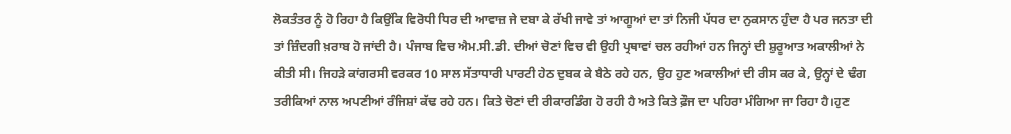ਲੋਕਤੰਤਰ ਨੂੰ ਹੋ ਰਿਹਾ ਹੈ ਕਿਉਂਕਿ ਵਿਰੋਧੀ ਧਿਰ ਦੀ ਆਵਾਜ਼ ਜੇ ਦਬਾ ਕੇ ਰੱਖੀ ਜਾਵੇ ਤਾਂ ਆਗੂਆਂ ਦਾ ਤਾਂ ਨਿਜੀ ਪੱਧਰ ਦਾ ਨੁਕਸਾਨ ਹੁੰਦਾ ਹੈ ਪਰ ਜਨਤਾ ਦੀ ਤਾਂ ਜ਼ਿੰਦਗੀ ਖ਼ਰਾਬ ਹੋ ਜਾਂਦੀ ਹੈ। ਪੰਜਾਬ ਵਿਚ ਐਮ.ਸੀ.ਡੀ. ਦੀਆਂ ਚੋਣਾਂ ਵਿਚ ਵੀ ਉਹੀ ਪ੍ਰਥਾਵਾਂ ਚਲ ਰਹੀਆਂ ਹਨ ਜਿਨ੍ਹਾਂ ਦੀ ਸ਼ੁਰੂਆਤ ਅਕਾਲੀਆਂ ਨੇ ਕੀਤੀ ਸੀ। ਜਿਹੜੇ ਕਾਂਗਰਸੀ ਵਰਕਰ 10 ਸਾਲ ਸੱਤਾਧਾਰੀ ਪਾਰਟੀ ਹੇਠ ਦੁਬਕ ਕੇ ਬੈਠੇ ਰਹੇ ਹਨ, ਉਹ ਹੁਣ ਅਕਾਲੀਆਂ ਦੀ ਰੀਸ ਕਰ ਕੇ, ਉਨ੍ਹਾਂ ਦੇ ਢੰਗ ਤਰੀਕਿਆਂ ਨਾਲ ਅਪਣੀਆਂ ਰੰਜਿਸ਼ਾਂ ਕੱਢ ਰਹੇ ਹਨ। ਕਿਤੇ ਚੋਣਾਂ ਦੀ ਰੀਕਾਰਡਿੰਗ ਹੋ ਰਹੀ ਹੈ ਅਤੇ ਕਿਤੇ ਫ਼ੌਜ ਦਾ ਪਹਿਰਾ ਮੰਗਿਆ ਜਾ ਰਿਹਾ ਹੈ।ਹੁਣ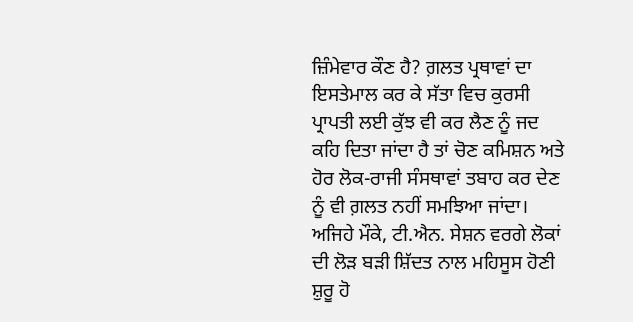ਜ਼ਿੰਮੇਵਾਰ ਕੌਣ ਹੈ? ਗ਼ਲਤ ਪ੍ਰਥਾਵਾਂ ਦਾ ਇਸਤੇਮਾਲ ਕਰ ਕੇ ਸੱਤਾ ਵਿਚ ਕੁਰਸੀ ਪ੍ਰਾਪਤੀ ਲਈ ਕੁੱਝ ਵੀ ਕਰ ਲੈਣ ਨੂੰ ਜਦ ਕਹਿ ਦਿਤਾ ਜਾਂਦਾ ਹੈ ਤਾਂ ਚੋਣ ਕਮਿਸ਼ਨ ਅਤੇ ਹੋਰ ਲੋਕ-ਰਾਜੀ ਸੰਸਥਾਵਾਂ ਤਬਾਹ ਕਰ ਦੇਣ ਨੂੰ ਵੀ ਗ਼ਲਤ ਨਹੀਂ ਸਮਝਿਆ ਜਾਂਦਾ। ਅਜਿਹੇ ਮੌਕੇ, ਟੀ.ਐਨ. ਸੇਸ਼ਨ ਵਰਗੇ ਲੋਕਾਂ ਦੀ ਲੋੜ ਬੜੀ ਸ਼ਿੱਦਤ ਨਾਲ ਮਹਿਸੂਸ ਹੋਣੀ ਸ਼ੁਰੂ ਹੋ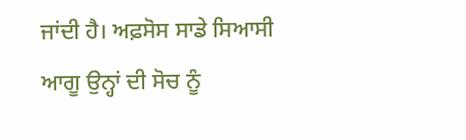ਜਾਂਦੀ ਹੈ। ਅਫ਼ਸੋਸ ਸਾਡੇ ਸਿਆਸੀ ਆਗੂ ਉਨ੍ਹਾਂ ਦੀ ਸੋਚ ਨੂੰ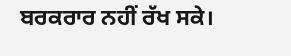ਬਰਕਰਾਰ ਨਹੀਂ ਰੱਖ ਸਕੇ।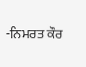-ਨਿਮਰਤ ਕੌਰ